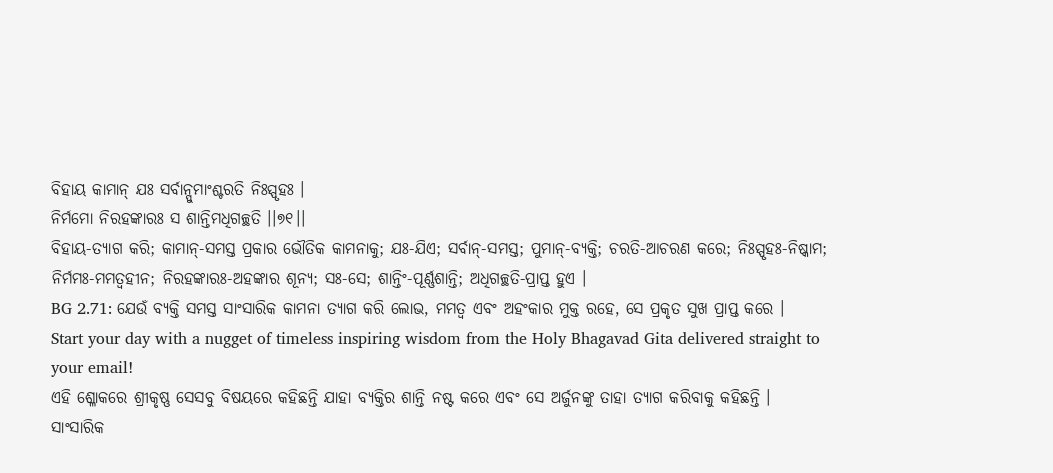ବିହାୟ କାମାନ୍ ଯଃ ସର୍ବାନ୍ପୁମାଂଶ୍ଚରତି ନିଃସ୍ପୃହଃ ।
ନିର୍ମମୋ ନିରହଙ୍କାରଃ ସ ଶାନ୍ତିମଧିଗଚ୍ଛତି ।।୭୧।।
ବିହାୟ-ତ୍ୟାଗ କରି; କାମାନ୍-ସମସ୍ତ ପ୍ରକାର ଭୌତିକ କାମନାକୁ; ଯଃ-ଯିଏ; ସର୍ବାନ୍-ସମସ୍ତ; ପୁମାନ୍-ବ୍ୟକ୍ତି; ଚରତି-ଆଚରଣ କରେ; ନିଃସ୍ପୃହଃ-ନିଷ୍କାମ; ନିର୍ମମଃ-ମମତ୍ୱହୀନ; ନିରହଙ୍କାରଃ-ଅହଙ୍କାର ଶୂନ୍ୟ; ସଃ-ସେ; ଶାନ୍ତିଂ-ପୂର୍ଣ୍ଣଶାନ୍ତି; ଅଧିଗଚ୍ଛତି-ପ୍ରାପ୍ତ ହୁଏ ।
BG 2.71: ଯେଉଁ ବ୍ୟକ୍ତି ସମସ୍ତ ସାଂସାରିକ କାମନା ତ୍ୟାଗ କରି ଲୋଭ, ମମତ୍ୱ ଏବଂ ଅହଂକାର ମୁକ୍ତ ରହେ, ସେ ପ୍ରକୃତ ସୁଖ ପ୍ରାପ୍ତ କରେ ।
Start your day with a nugget of timeless inspiring wisdom from the Holy Bhagavad Gita delivered straight to your email!
ଏହି ଶ୍ଳୋକରେ ଶ୍ରୀକୃଷ୍ଣ ସେସବୁ ବିଷୟରେ କହିଛନ୍ତି ଯାହା ବ୍ୟକ୍ତିର ଶାନ୍ତି ନଷ୍ଟ କରେ ଏବଂ ସେ ଅର୍ଜୁନଙ୍କୁ ତାହା ତ୍ୟାଗ କରିବାକୁ କହିଛନ୍ତି ।
ସାଂସାରିକ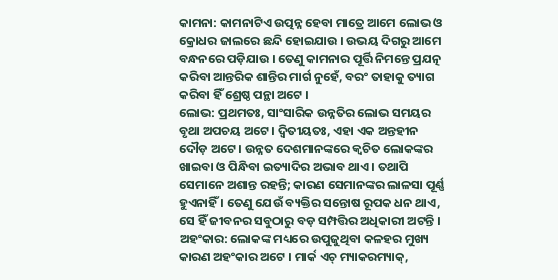କାମନା: କାମନାଟିଏ ଉତ୍ପନ୍ନ ହେବା ମାତ୍ରେ ଆମେ ଲୋଭ ଓ କ୍ରୋଧର ଜାଲରେ ଛନ୍ଦି ହୋଇଯାଉ । ଉଭୟ ଦିଗରୁ ଆମେ ବନ୍ଧନରେ ପଡ଼ିଯାଉ । ତେଣୁ କାମନାର ପୂର୍ତ୍ତି ନିମନ୍ତେ ପ୍ରଯତ୍ନ କରିବା ଆନ୍ତରିକ ଶାନ୍ତିର ମାର୍ଗ ନୁହେଁ, ବରଂ ତାହାକୁ ତ୍ୟାଗ କରିବା ହିଁ ଶ୍ରେଷ୍ଠ ପନ୍ଥା ଅଟେ ।
ଲୋଭ: ପ୍ରଥମତଃ, ସାଂସାରିକ ଉନ୍ନତିର ଲୋଭ ସମୟର ବୃଥା ଅପଚୟ ଅଟେ । ଦ୍ୱିତୀୟତଃ, ଏହା ଏକ ଅନ୍ତହୀନ ଦୌଡ଼ ଅଟେ । ଉନ୍ନତ ଦେଶମାନଙ୍କରେ କ୍ୱଚିତ ଲୋକଙ୍କର ଖାଇବା ଓ ପିନ୍ଧିବା ଇତ୍ୟାଦିର ଅଭାବ ଥାଏ । ତଥାପି ସେମାନେ ଅଶାନ୍ତ ରହନ୍ତି; କାରଣ ସେମାନଙ୍କର ଲାଳସା ପୂର୍ଣ୍ଣ ହୁଏନାହିଁ । ତେଣୁ ଯେଉଁ ବ୍ୟକ୍ତିର ସନ୍ତୋଷ ରୂପକ ଧନ ଥାଏ, ସେ ହିଁ ଜୀବନର ସବୁଠାରୁ ବଡ଼ ସମ୍ପତ୍ତିର ଅଧିକାରୀ ଅଟନ୍ତି ।
ଅହଂକାର: ଲୋକଙ୍କ ମଧ୍ୟରେ ଉପୁଜୁଥିବା କଳହର ମୁଖ୍ୟ କାରଣ ଅହଂକାର ଅଟେ । ମାର୍କ ଏଚ୍ ମ୍ୟାକରମ୍ୟାକ୍,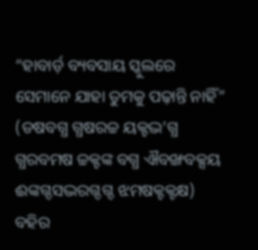“ହାବାର୍ଡ଼ ବ୍ୟବସାୟ ସ୍କୁଲରେ ସେମାନେ ଯାହା ତୁମକୁ ପଢ଼ାନ୍ତି ନାହିଁ” (ଡଷବଗ୍ଧ ଗ୍ଧଷରଚ୍ଚ ୟକ୍ଟଦ୍ଭ’ଗ୍ଧ ଗ୍ଧରବମଷ ଚ୍ଚକ୍ଟଙ୍କ ବଗ୍ଧ ଐବଙ୍ଖବକ୍ସୟ ଈଙ୍କଗ୍ଦସଦ୍ଭରଗ୍ଦଗ୍ଦ ଝମଷକ୍ଟକ୍ଟକ୍ଷ) ବହିର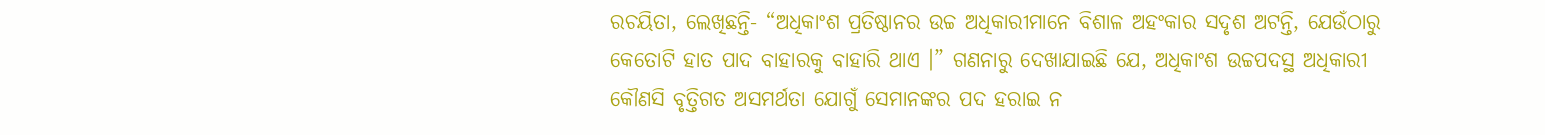ରଚୟିତା, ଲେଖିଛନ୍ତି- “ଅଧିକାଂଶ ପ୍ରତିଷ୍ଠାନର ଉଚ୍ଚ ଅଧିକାରୀମାନେ ବିଶାଳ ଅହଂକାର ସଦୃଶ ଅଟନ୍ତି, ଯେଉଁଠାରୁ କେତୋଟି ହାତ ପାଦ ବାହାରକୁ ବାହାରି ଥାଏ ।” ଗଣନାରୁ ଦେଖାଯାଇଛି ଯେ, ଅଧିକାଂଶ ଉଚ୍ଚପଦସ୍ଥ ଅଧିକାରୀ କୌଣସି ବୃତ୍ତିଗତ ଅସମର୍ଥତା ଯୋଗୁଁ ସେମାନଙ୍କର ପଦ ହରାଇ ନ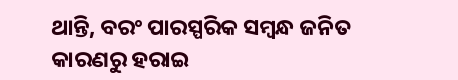ଥାନ୍ତି, ବରଂ ପାରସ୍ପରିକ ସମ୍ବନ୍ଧ ଜନିତ କାରଣରୁ ହରାଇ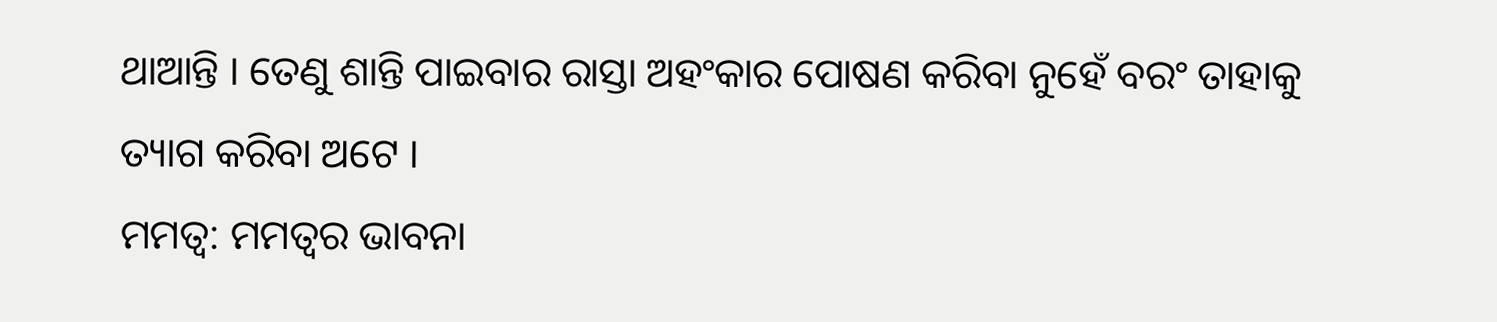ଥାଆନ୍ତି । ତେଣୁ ଶାନ୍ତି ପାଇବାର ରାସ୍ତା ଅହଂକାର ପୋଷଣ କରିବା ନୁହେଁ ବରଂ ତାହାକୁ ତ୍ୟାଗ କରିବା ଅଟେ ।
ମମତ୍ୱ: ମମତ୍ୱର ଭାବନା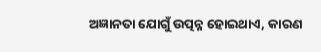ଅଜ୍ଞାନତା ଯୋଗୁଁ ଉତ୍ପନ୍ନ ହୋଇଥାଏ, କାରଣ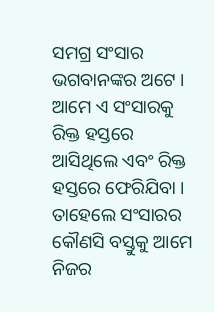ସମଗ୍ର ସଂସାର ଭଗବାନଙ୍କର ଅଟେ । ଆମେ ଏ ସଂସାରକୁ ରିକ୍ତ ହସ୍ତରେ ଆସିଥିଲେ ଏବଂ ରିକ୍ତ ହସ୍ତରେ ଫେରିଯିବା । ତାହେଲେ ସଂସାରର କୌଣସି ବସ୍ତୁକୁ ଆମେ ନିଜର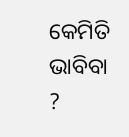କେମିତି ଭାବିବା ?